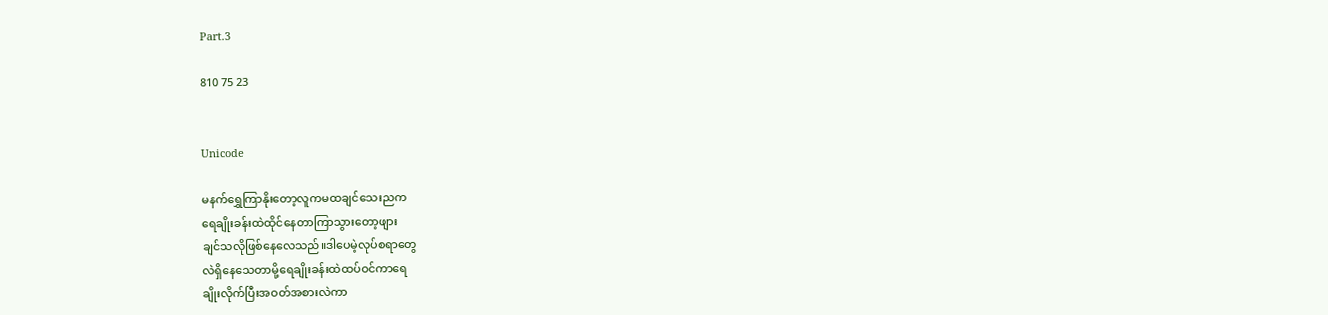Part.3

810 75 23


Unicode

မနက်ရွှေကြာနိုးတော့လူကမထချင်သေးညက
ရေချိုးခန်းထဲထိုင်နေတာကြာသွားတော့ဖျား
ချင်သလိုဖြစ်နေလေသည်။ဒါပေမဲ့လုပ်စရာတွေ
လဲရှိနေသေတာမို့ရေချိုးခန်းထဲထပ်ဝင်ကာရေ
ချိုးလိုက်ပြီးအဝတ်အစားလဲကာ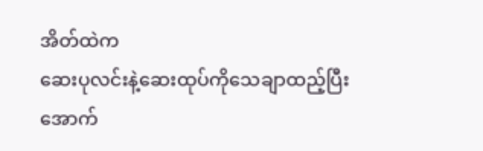အိတ်ထဲက
ဆေးပုလင်းနဲ့ဆေးထုပ်ကိုသေချာထည့်ပြီး
အောက်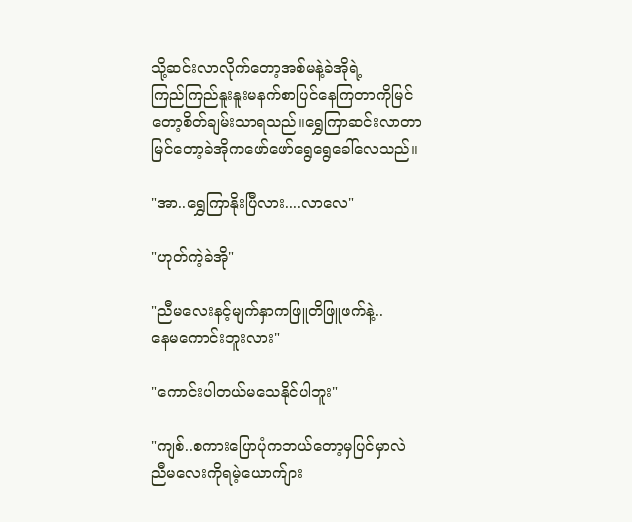သို့ဆင်းလာလိုက်တော့အစ်မနဲ့ခဲအိုရဲ့
ကြည်ကြည်နူးနူးမနက်စာပြင်နေကြတာကိုမြင်
တော့စိတ်ချမ်းသာရသည်။ရွှေကြာဆင်းလာတာ
မြင်တော့ခဲအိုကဖော်ဖော်ရွေရွေခေါ်လေသည်။

"အာ..ရွှေကြာနိုးပြီလား....လာလေ"

"ဟုတ်ကဲ့ခဲအို"

"ညီမလေးနင့်မျက်နှာကဖြူတိဖြူဖက်နဲ့..
နေမကောင်းဘူးလား"

"ကောင်းပါတယ်မသေနိုင်ပါဘူး"

"ကျစ်..စကားပြောပုံကဘယ်တော့မှပြင်မှာလဲ
ညီမလေးကိုရမဲ့ယောက်ျား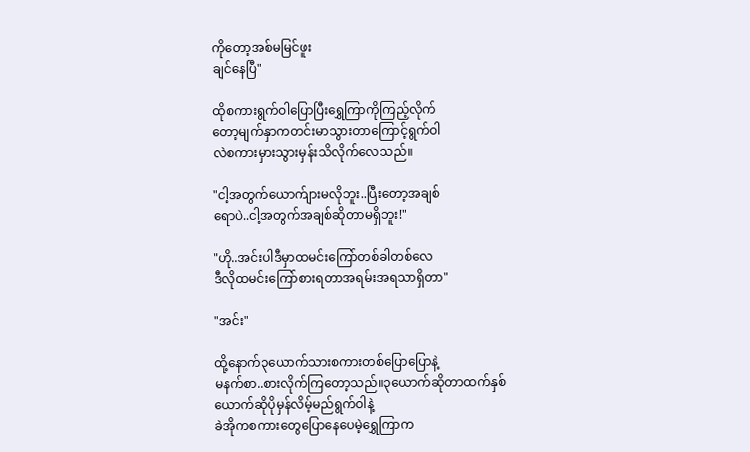ကိုတော့အစ်မမြင်ဖူး
ချင်နေပြီ"

ထိုစကားရွက်ဝါပြောပြီးရွှေကြာကိုကြည့်လိုက်
တော့မျက်နှာကတင်းမာသွားတာကြောင့်ရွက်ဝါ
လဲစကားမှားသွားမှန်းသိလိုက်လေသည်။

"ငါ့အတွက်ယောက်ျားမလိုဘူး..ပြီးတော့အချစ်
ရောပဲ..ငါ့အတွက်အချစ်ဆိုတာမရှိဘူး!"

"ဟို..အင်းပါဒီမှာထမင်းကြော်တစ်ခါတစ်လေ
ဒီလိုထမင်းကြော်စားရတာအရမ်းအရသာရှိတာ"

"အင်း"

ထို့နောက်၃‌ယောက်သားစကားတစ်ပြောပြောနဲ့
မနက်စာ..စားလိုက်ကြတော့သည်။၃ယောက်ဆိုတာထက်နှစ်ယောက်ဆိုပိုမှန်လိမ့်မည်ရွက်ဝါနဲ့
ခဲအိုကစကားတွေပြောနေပေမဲ့ရွှေကြာက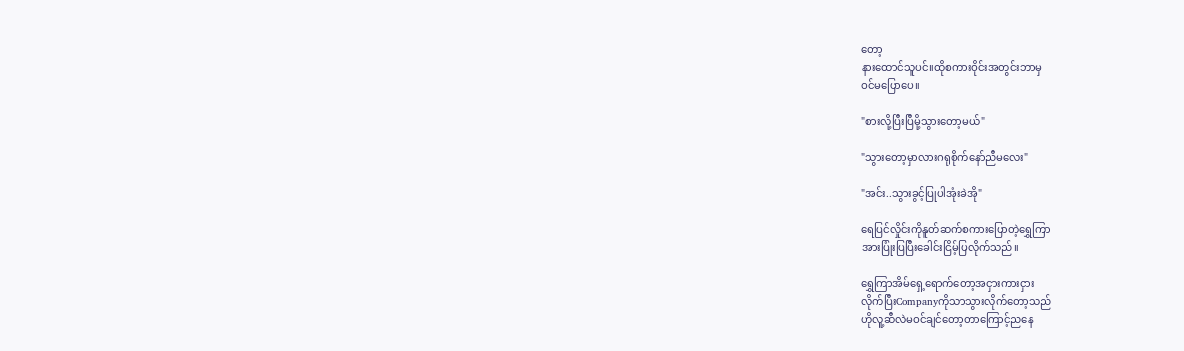တော့
နားထောင်သူပင်။ထိုစကားဝိုင်းအတွင်းဘာမှ
ဝင်မပြောပေ။

"စားလို့ပြီးပြီမို့သွားတော့မယ်"

"သွားတော့မှာလားဂရုစိုက်နော်ညီမလေး"

"အင်း..သွားခွင့်ပြုပါအုံးခဲအို"

ရေပြင်လှိုင်းကိုနူတ်ဆက်စကားပြောတဲ့ရွှေကြာ
အားပြုံးပြပြီးခေါင်းငြိမ့်ပြလိုက်သည်။

ရွှေကြာအိမ်ရှေ့ရောက်တော့အငှားကားငှား
လိုက်ပြီးCompanyကိုသာသွားလိုက်တော့သည်
ဟိုလူ့ဆီလဲမဝင်ချင်တော့တာကြောင့်ညနေ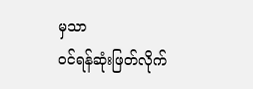မှသာ
ဝင်ရန်ဆုံးဖြတ်လိုက်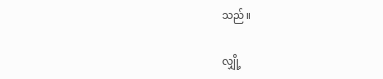သည်။

လျှို့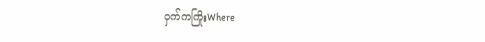ဝှက်ကကြိုးWhere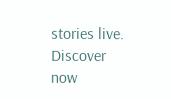stories live. Discover now